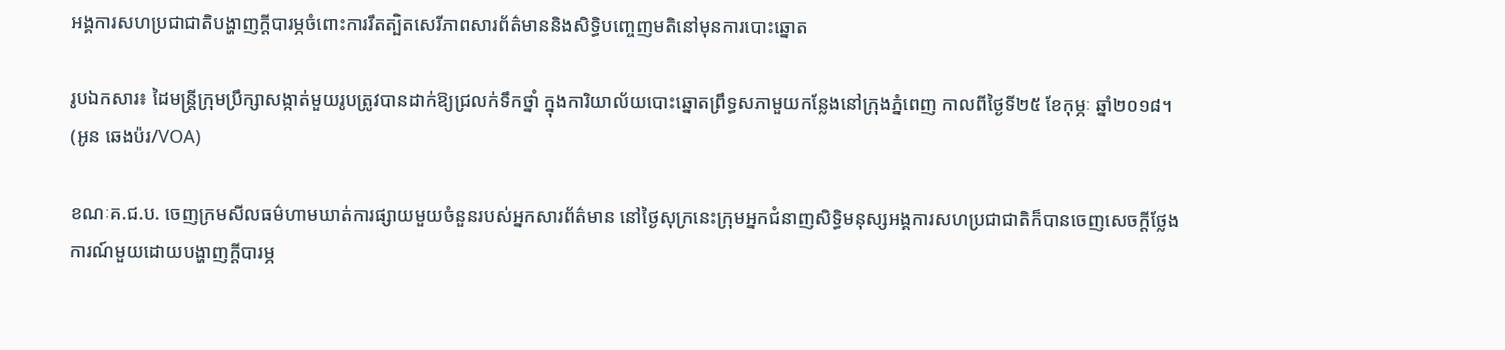អង្គការសហប្រជាជាតិបង្ហាញក្តីបារម្ភចំពោះការរឹតត្បិតសេរីភាពសារព័ត៌មាននិងសិទ្ធិបញ្ចេញមតិនៅមុនការបោះឆ្នោត

រូបឯកសារ៖ ដៃមន្ត្រីក្រុមប្រឹក្សាសង្កាត់មួយរូបត្រូវបានដាក់ឱ្យជ្រលក់ទឹកថ្នាំ ក្នុងការិយាល័យបោះឆ្នោតព្រឹទ្ធសភាមួយកន្លែងនៅក្រុងភ្នំពេញ កាលពីថ្ងៃទី២៥ ខែកុម្ភៈ ឆ្នាំ២០១៨។ (អូន ឆេងប៉រ/VOA)

ខណៈគ.ជ.ប. ចេញក្រមសីលធម៌ហាមឃាត់ការផ្សាយមួយចំនួនរបស់អ្នកសារព័ត៌មាន នៅថ្ងៃសុក្រនេះក្រុមអ្នកជំនាញសិទ្ធិមនុស្សអង្គការសហប្រជាជាតិក៏បានចេញសេចក្តីថ្លែងការណ៍មួយដោយបង្ហាញក្តីបារម្ភ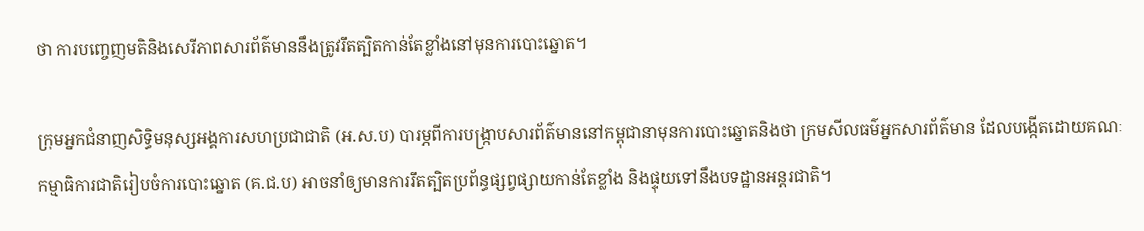ថា ការបញ្ចេញមតិនិងសេរីភាពសារព័ត៌មាននឹងត្រូវរឹតត្បិតកាន់តែខ្លាំងនៅមុនការបោះឆ្នោត។

ក្រុមអ្នកជំនាញសិទ្ធិមនុស្សអង្គការសហប្រជាជាតិ (អ.ស.ប) បារម្ភពីការបង្រ្កាបសារព័ត៌មាននៅកម្ពុជានាមុនការបោះឆ្នោតនិងថា ក្រមសីលធម៌អ្នកសារព័ត៌មាន ដែលបង្កើតដោយគណៈកម្មាធិការជាតិរៀបចំការបោះឆ្នោត (គ.ជ.ប) អាចនាំឲ្យមានការរឹតត្បិតប្រព័ន្ធផ្សព្វផ្សាយកាន់តែខ្លាំង និងផ្ទុយទៅនឹងបទដ្ឋានអន្តរជាតិ។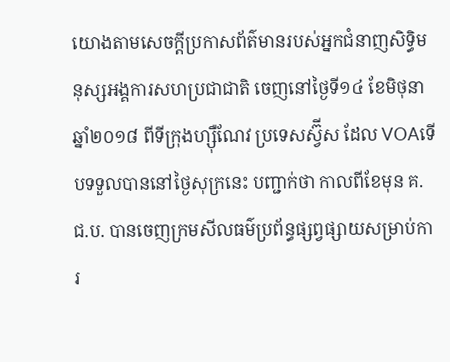យោងតាមសេចក្តីប្រកាសព័ត៌មានរបស់អ្នកជំនាញសិទ្ធិមនុស្សអង្គការសហប្រជាជាតិ ចេញនៅថ្ងៃទី១៤ ខែមិថុនា ឆ្នាំ២០១៨ ពីទីក្រុងហ្ស៊ឺណែវ ប្រទេសស្វ៊ីស ដែល VOAទើបទទួលបាននៅថ្ងៃសុក្រនេះ បញ្ជាក់ថា កាលពីខែមុន គ.ជ.ប. បានចេញក្រមសីលធម៌ប្រព័ន្ធផ្សព្វផ្សាយសម្រាប់ការ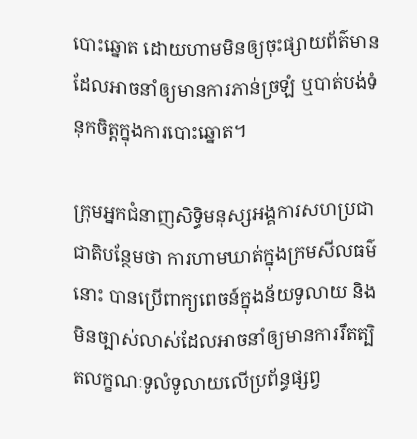បោះឆ្នោត ដោយហាមមិនឲ្យចុះផ្សាយព័ត៌មានដែលអាចនាំឲ្យមានការភាន់ច្រឡំ ឬបាត់បង់ទំនុកចិត្តក្នុងការបោះឆ្នោត។

ក្រុមអ្នកជំនាញសិទ្ធិមនុស្សអង្គការសហប្រជាជាតិបន្ថែមថា ការហាមឃាត់ក្នុងក្រមសីលធម៌នោះ បានប្រើពាក្យពេចន៍ក្នុងន័យទូលាយ និងមិនច្បាស់លាស់ដែលអាចនាំឲ្យមានការរឹតត្បិតលក្ខណៈទូលំទូលាយលើប្រព័ន្ធផ្សព្វ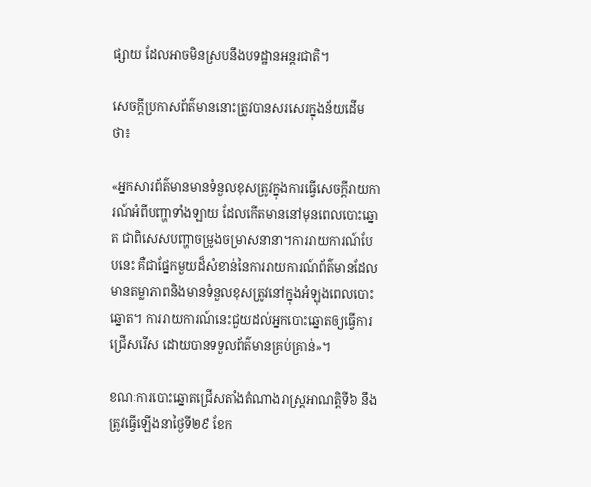ផ្សាយ ដែលអាចមិនស្របនឹងបទដ្ឋានអន្តរជាតិ។

សេចក្តីប្រកាសព័ត៌មាននោះត្រូវបានសរសេរក្នុងន័យដើមថា៖

«អ្នកសារព័ត៌មានមានទំនួលខុសត្រូវក្នុងការធ្វើសេចក្តីរាយការណ៍អំពីបញ្ហាទាំងឡាយ ដែលកើតមាននៅមុនពេលបោះឆ្នោត ជាពិសេសបញ្ហាចម្រូងចម្រាសនានា។ការរាយការណ៍បែបនេះ គឺជាផ្នែកមួយដ៏សំខាន់នៃការរាយការណ៍ព័ត៌មានដែលមានតម្លាភាពនិងមានទំនួលខុសត្រូវនៅក្នុងអំឡុងពេលបោះឆ្នោត។ ការរាយការណ៍នេះជួយដល់អ្នកបោះឆ្នោតឲ្យធ្វើការជ្រើសរើស ដោយបានទទួលព័ត៌មានគ្រប់គ្រាន់»។

ខណៈការបោះឆ្នោតជ្រើសតាំងតំណាងរាស្រ្តអាណត្តិទី៦ នឹងត្រូវធ្វើឡើងនាថ្ងៃទី២៩ ខែក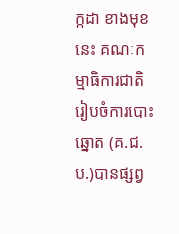ក្កដា ខាងមុខនេះ គណៈកម្មាធិការជាតិរៀបចំការបោះឆ្នោត (គ.ជ.ប.)បានផ្សព្វ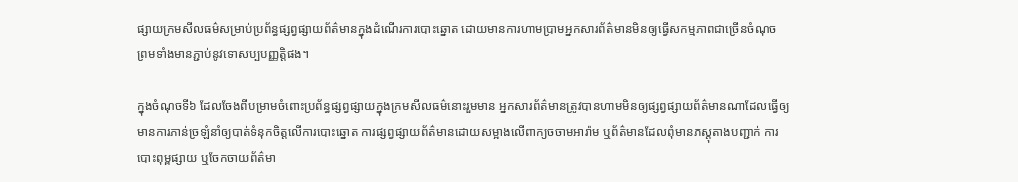ផ្សាយក្រមសីលធម៌សម្រាប់ប្រព័ន្ធផ្សព្វផ្សាយព័ត៌មានក្នុងដំណើរការបោះឆ្នោត ដោយមានការហាមប្រាមអ្នកសារព័ត៌មានមិនឲ្យធ្វើសកម្មភាពជាច្រើនចំណុច ព្រមទាំងមានភ្ជាប់នូវទោសប្បបញ្ញត្តិផង។

ក្នុងចំណុចទី៦ ដែលចែងពីបម្រាមចំពោះប្រព័ន្ធផ្សព្វផ្សាយក្នុងក្រមសីលធម៌នោះរួមមាន អ្នកសារព័ត៌មានត្រូវបានហាមមិនឲ្យផ្សព្វផ្សាយព័ត៌មានណាដែលធ្វើឲ្យមានការភាន់ច្រឡំនាំឲ្យបាត់ទំនុកចិត្តលើការបោះឆ្នោត ការផ្សព្វផ្សាយព័ត៌មានដោយសម្អាងលើពាក្យចចាមអារ៉ាម ឬព័ត៌មានដែលពុំមានភស្តុតាងបញ្ជាក់ ការបោះពុម្ពផ្សាយ ឬចែកចាយព័ត៌មា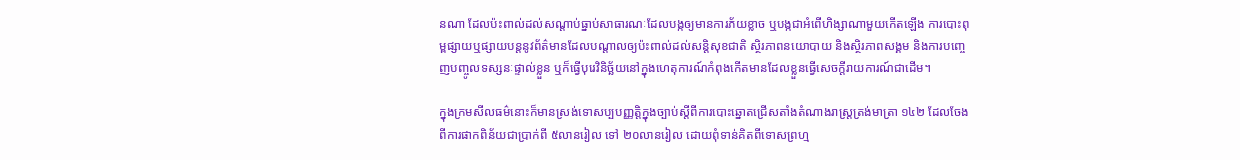នណា ដែលប៉ះពាល់ដល់សណ្តាប់ធ្នាប់សាធារណៈដែលបង្កឲ្យមានការភ័យខ្លាច ឬបង្កជាអំពើហិង្សាណាមួយកើតឡើង ការបោះពុម្ពផ្សាយឬផ្សាយបន្តនូវព័ត៌មានដែលបណ្តាលឲ្យប៉ះពាល់ដល់សន្តិសុខជាតិ ស្ថិរភាពនយោបាយ និងស្ថិរភាពសង្គម និងការបញ្ចេញបញ្ចូលទស្សនៈផ្ទាល់ខ្លួន ឬក៏ធ្វើបុរេវិនិច្ឆ័យនៅក្នុងហេតុការណ៍កំពុងកើតមានដែលខ្លួនធ្វើសេចក្តីរាយការណ៍ជាដើម។

ក្នុងក្រមសីលធម៌នោះក៏មានស្រង់ទោសប្បបញ្ញត្តិក្នុងច្បាប់ស្តីពីការបោះឆ្នោតជ្រើសតាំងតំណាងរាស្រ្តត្រង់មាត្រា ១៤២ ដែលចែងពីការផាកពិន័យជាប្រាក់ពី ៥លានរៀល ទៅ ២០លានរៀល ដោយពុំទាន់គិតពីទោសព្រហ្ម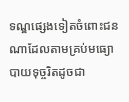ទណ្ឌផ្សេងទៀតចំពោះជនណាដែលតាមគ្រប់មធ្យោបាយទុច្ចរិតដូចជា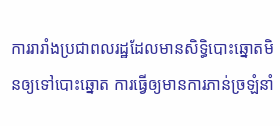ការរារាំងប្រជាពលរដ្ឋដែលមានសិទ្ធិបោះឆ្នោតមិនឲ្យទៅបោះឆ្នោត ការធ្វើឲ្យមានការភាន់ច្រឡំនាំ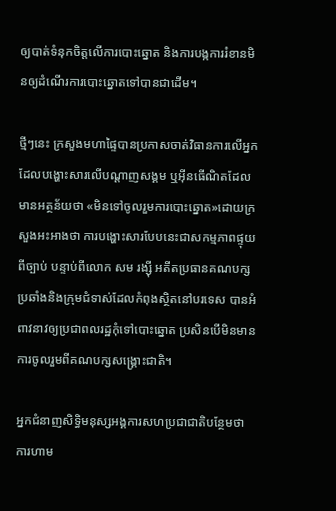ឲ្យបាត់ទំនុកចិត្តលើការបោះឆ្នោត និងការបង្កការរំខានមិនឲ្យដំណើរការបោះឆ្នោតទៅបានជាដើម។

ថ្មីៗនេះ ក្រសួងមហាផ្ទៃបានប្រកាសចាត់វិធានការលើអ្នកដែលបង្ហោះសារលើបណ្តាញសង្គម ឬអ៊ីនធើណិតដែលមានអត្ថន័យថា «មិនទៅចូលរួមការបោះឆ្នោត»ដោយក្រសួងអះអាងថា ការបង្ហោះសារបែបនេះជាសកម្មភាពផ្ទុយពីច្បាប់ បន្ទាប់ពីលោក សម រង្ស៊ី អតីតប្រធានគណបក្សប្រឆាំងនិងក្រុមជំទាស់ដែលកំពុងស្ថិតនៅបរទេស បានអំពាវនាវឲ្យប្រជាពលរដ្ឋកុំទៅបោះឆ្នោត ប្រសិនបើមិនមានការចូលរួមពីគណបក្សសង្គ្រោះជាតិ។

អ្នកជំនាញសិទ្ធិមនុស្សអង្គការសហប្រជាជាតិបន្ថែមថា ការហាម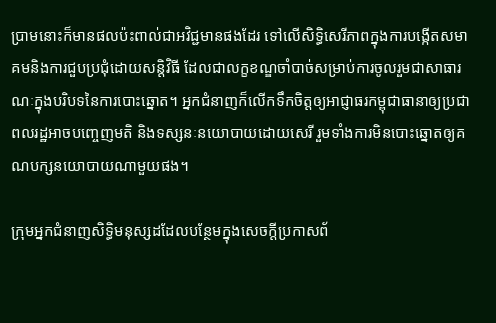ប្រាមនោះក៏មានផលប៉ះពាល់ជាអវិជ្ជមានផងដែរ ទៅលើសិទ្ធិសេរីភាពក្នុងការបង្កើតសមាគមនិងការជួបប្រជុំដោយសន្តិវិធី ដែលជាលក្ខខណ្ឌចាំបាច់សម្រាប់ការចូលរួមជាសាធារណៈក្នុងបរិបទនៃការបោះឆ្នោត។ អ្នកជំនាញក៏លើកទឹកចិត្តឲ្យអាជ្ញាធរកម្ពុជាធានាឲ្យប្រជាពលរដ្ឋអាចបញ្ចេញមតិ និងទស្សនៈនយោបាយដោយសេរី រួមទាំងការមិនបោះឆ្នោតឲ្យគណបក្សនយោបាយណាមួយផង។

ក្រុមអ្នកជំនាញសិទ្ធិមនុស្សដដែលបន្ថែមក្នុងសេចក្តីប្រកាសព័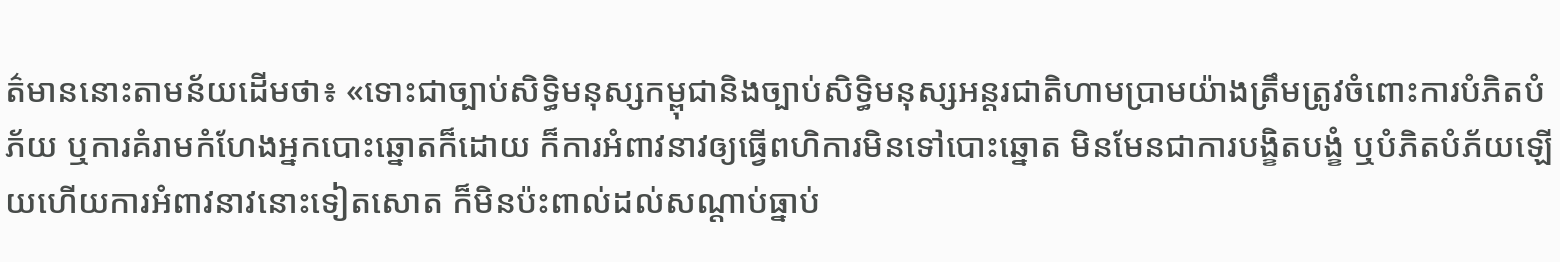ត៌មាននោះតាមន័យដើមថា៖ «ទោះជាច្បាប់សិទ្ធិមនុស្សកម្ពុជានិងច្បាប់សិទ្ធិមនុស្សអន្តរជាតិហាមប្រាមយ៉ាងត្រឹមត្រូវចំពោះការបំភិតបំភ័យ ឬការគំរាមកំហែងអ្នកបោះឆ្នោតក៏ដោយ ក៏ការអំពាវនាវឲ្យធ្វើពហិការមិនទៅបោះឆ្នោត មិនមែនជាការបង្ខិតបង្ខំ ឬបំភិតបំភ័យឡើយហើយការអំពាវនាវនោះទៀតសោត ក៏មិនប៉ះពាល់ដល់សណ្តាប់ធ្នាប់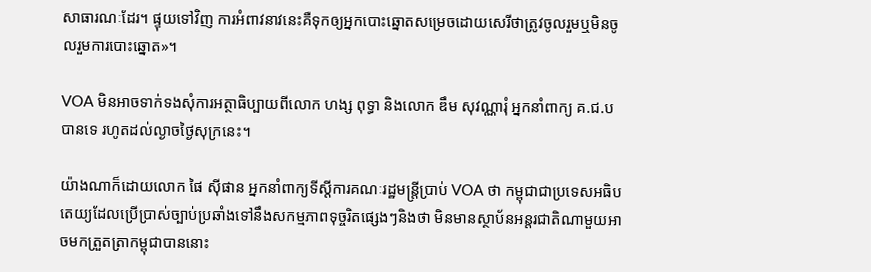សាធារណៈដែរ។ ផ្ទុយទៅវិញ ការអំពាវនាវនេះគឺទុកឲ្យអ្នកបោះឆ្នោតសម្រេចដោយសេរីថាត្រូវចូលរួមឬមិនចូលរួមការបោះឆ្នោត»។

VOA មិនអាចទាក់ទងសុំការអត្ថាធិប្បាយពីលោក ហង្ស ពុទ្ធា និងលោក ឌឹម សុវណ្ណារុំ អ្នកនាំពាក្យ គ.ជ.ប បានទេ រហូតដល់ល្ងាចថ្ងៃសុក្រនេះ។

យ៉ាងណាក៏ដោយលោក ផៃ ស៊ីផាន អ្នកនាំពាក្យទីស្តីការគណៈរដ្ឋមន្រ្តីប្រាប់ VOA ថា កម្ពុជាជាប្រទេសអធិបតេយ្យដែលប្រើប្រាស់ច្បាប់ប្រឆាំងទៅនឹងសកម្មភាពទុច្ចរិតផ្សេងៗនិងថា មិនមានស្ថាប័នអន្តរជាតិណាមួយអាចមកត្រួតត្រាកម្ពុជាបាននោះ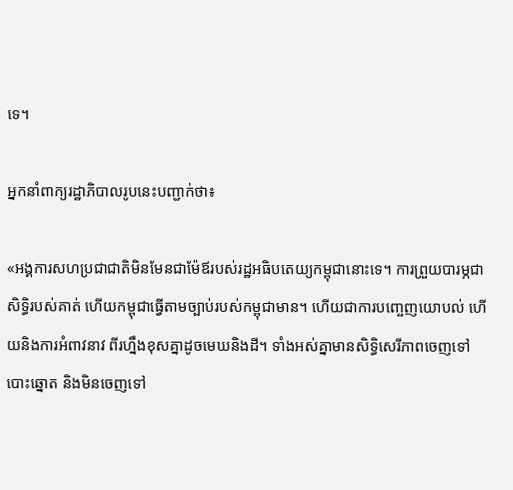ទេ។

អ្នកនាំពាក្យរដ្ឋាភិបាលរូបនេះបញ្ជាក់ថា៖

«អង្គការសហប្រជាជាតិមិនមែនជាម៉ែឪរបស់រដ្ឋអធិបតេយ្យកម្ពុជានោះទេ។ ការព្រួយបារម្ភជាសិទ្ធិរបស់គាត់ ហើយកម្ពុជាធ្វើតាមច្បាប់របស់កម្ពុជាមាន។ ហើយជាការបញ្ចេញយោបល់ ហើយនិងការអំពាវនាវ ពីរហ្នឹងខុសគ្នាដូចមេឃនិងដី។ ទាំងអស់គ្នាមានសិទ្ធិសេរីភាពចេញទៅបោះឆ្នោត និងមិនចេញទៅ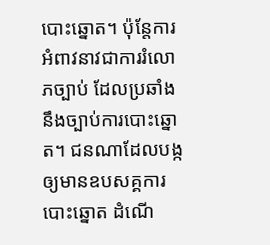បោះឆ្នោត។ ប៉ុន្តែការអំពាវនាវជាការរំលោភច្បាប់ ដែលប្រឆាំងនឹងច្បាប់ការបោះឆ្នោត។ ជនណាដែលបង្កឲ្យមានឧបសគ្គការបោះឆ្នោត ដំណើ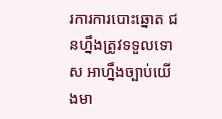រការការបោះឆ្នោត ជនហ្នឹងត្រូវទទួលទោស អាហ្នឹងច្បាប់យើងមា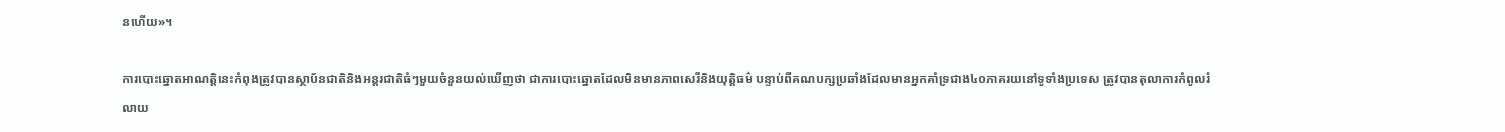នហើយ»។

ការបោះឆ្នោតអាណត្តិនេះកំពុងត្រូវបានស្ថាប័នជាតិនិងអន្តរជាតិធំៗមួយចំនួនយល់ឃើញថា ជាការបោះឆ្នោតដែលមិនមានភាពសេរីនិងយុត្តិធម៌ បន្ទាប់ពីគណបក្សប្រឆាំងដែលមានអ្នកគាំទ្រជាង៤០ភាគរយនៅទូទាំងប្រទេស ត្រូវបានតុលាការកំពូលរំលាយ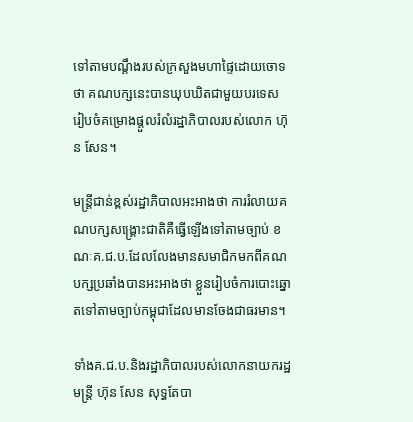ទៅតាមបណ្តឹងរបស់ក្រសួងមហាផ្ទៃដោយចោទថា គណបក្សនេះបានឃុបឃិតជាមួយបរទេស រៀបចំគម្រោងផ្តួលរំលំរដ្ឋាភិបាលរបស់លោក ហ៊ុន សែន។

មន្រ្តីជាន់ខ្ពស់រដ្ឋាភិបាលអះអាងថា ការរំលាយគណបក្សសង្គ្រោះជាតិគឺធ្វើឡើងទៅតាមច្បាប់ ខណៈគ.ជ.ប.ដែលលែងមានសមាជិកមកពីគណបក្សប្រឆាំងបានអះអាងថា ខ្លួនរៀបចំការបោះឆ្នោតទៅតាមច្បាប់កម្ពុជាដែលមានចែងជាធរមាន។

ទាំងគ.ជ.ប.និងរដ្ឋាភិបាលរបស់លោកនាយករដ្ឋមន្រ្តី ហ៊ុន សែន សុទ្ធតែបា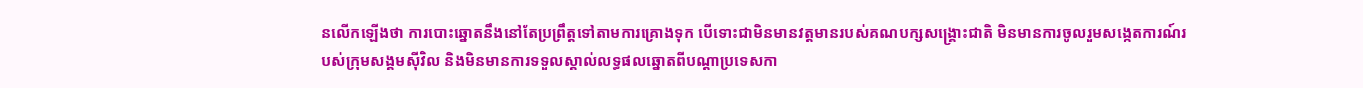នលើកឡើងថា ការបោះឆ្នោតនឹងនៅតែប្រព្រឹត្តទៅតាមការគ្រោងទុក បើទោះជាមិនមានវត្តមានរបស់គណបក្សសង្គ្រោះជាតិ មិនមានការចូលរួមសង្កេតការណ៍របស់ក្រុមសង្គមស៊ីវិល និងមិនមានការទទួលស្គាល់លទ្ធផលឆ្នោតពីបណ្តាប្រទេសកា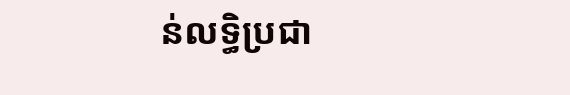ន់លទ្ធិប្រជា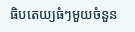ធិបតេយ្យធំៗមួយចំនួន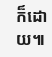ក៏ដោយ៕